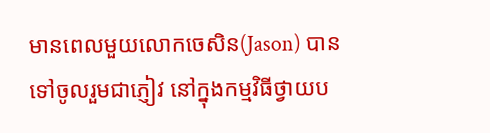មានពេលមួយលោកចេសិន(Jason) បានទៅចូលរួមជាភ្ញៀវ នៅក្នុងកម្មវិធីថ្វាយប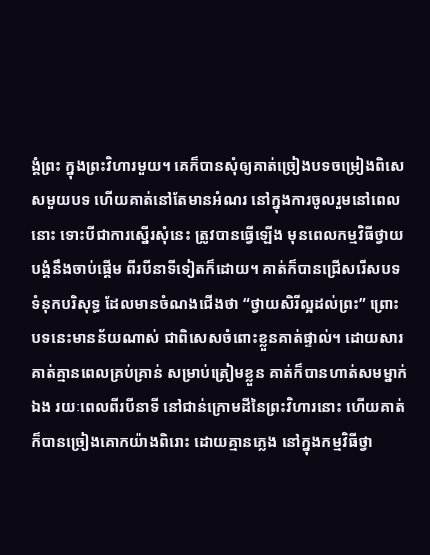ង្គំព្រះ ក្នុងព្រះវិហារមួយ។ គេក៏បានសុំឲ្យគាត់ច្រៀងបទចម្រៀងពិសេសមួយបទ ហើយគាត់នៅតែមានអំណរ នៅក្នុងការចូលរួមនៅពេលនោះ ទោះបីជាការស្នើរសុំនេះ ត្រូវបានធ្វើឡើង មុនពេលកម្មវិធីថ្វាយបង្គំនឹងចាប់ផ្តើម ពីរបីនាទីទៀតក៏ដោយ។ គាត់ក៏បានជ្រើសរើសបទទំនុកបរិសុទ្ធ ដែលមានចំណងជើងថា “ថ្វាយសិរីល្អដល់ព្រះ” ព្រោះបទនេះមានន័យណាស់ ជាពិសេសចំពោះខ្លួនគាត់ផ្ទាល់។ ដោយសារគាត់គ្មានពេលគ្រប់គ្រាន់ សម្រាប់ត្រៀមខ្លួន គាត់ក៏បានហាត់សមម្នាក់ឯង រយៈពេលពីរបីនាទី នៅជាន់ក្រោមដីនៃព្រះវិហារនោះ ហើយគាត់ក៏បានច្រៀងគោកយ៉ាងពិរោះ ដោយគ្មានភ្លេង នៅក្នុងកម្មវិធីថ្វា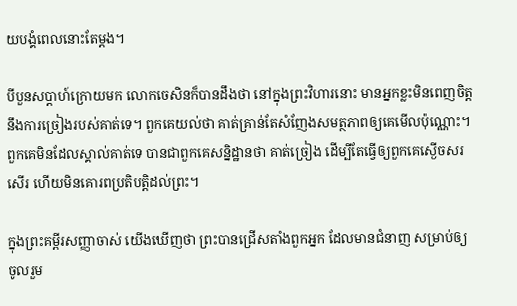យបង្គំពេលនោះតែម្តង។

បីបួនសប្តាហ៍ក្រោយមក លោកចេសិនក៏បានដឹងថា នៅក្នុងព្រះវិហារនោះ មានអ្នកខ្លះមិនពេញចិត្តនឹងការច្រៀងរបស់គាត់ទេ។ ពួកគេយល់ថា គាត់គ្រាន់តែសំញែងសមត្ថភាពឲ្យគេមើលប៉ុណ្ណោះ។ ពួកគេមិនដែលស្គាល់គាត់ទេ បានជាពួកគេសន្និដ្ឋានថា គាត់ច្រៀង ដើម្បីតែធ្វើឲ្យពួកគេស្ងើចសរសើរ ហើយមិនគោរពប្រតិបត្តិដល់ព្រះ។

ក្នុងព្រះគម្ពីរសញ្ញាចាស់ យើងឃើញថា ព្រះបានជ្រើសតាំងពួកអ្នក ដែលមានជំនាញ សម្រាប់ឲ្យចូលរួម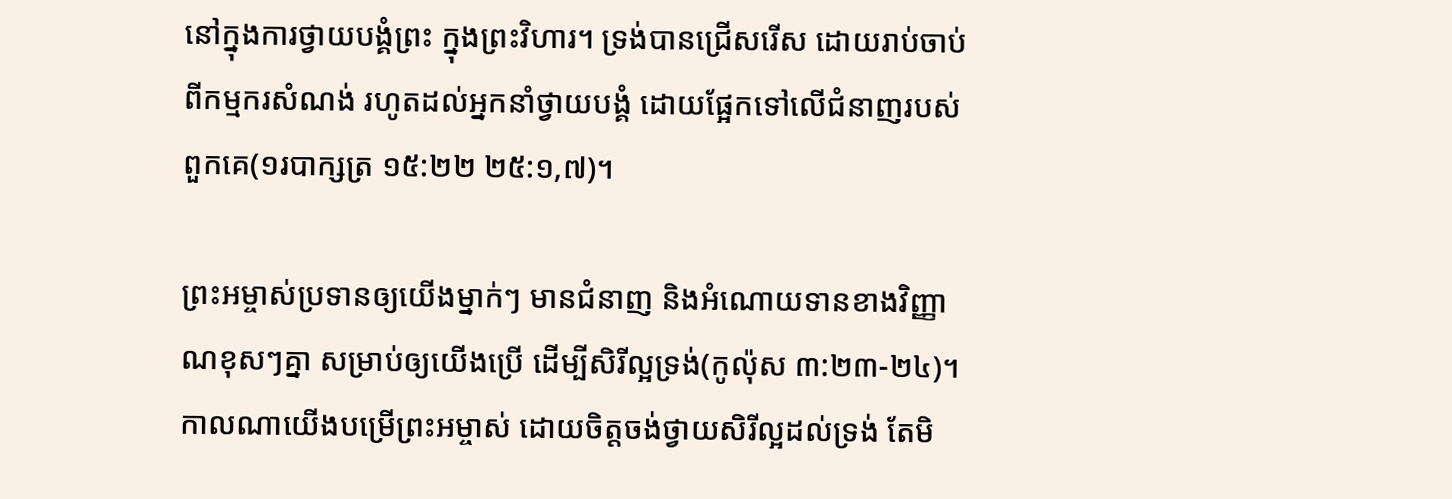នៅក្នុងការថ្វាយបង្គំព្រះ ក្នុងព្រះវិហារ។ ទ្រង់បានជ្រើសរើស ដោយរាប់ចាប់ពីកម្មករសំណង់ រហូតដល់អ្នកនាំថ្វាយបង្គំ ដោយផ្អែកទៅលើជំនាញរបស់ពួកគេ(១របាក្សត្រ ១៥:២២ ២៥:១,៧)។

ព្រះអម្ចាស់ប្រទានឲ្យយើងម្នាក់ៗ មានជំនាញ និងអំណោយទានខាងវិញ្ញាណខុសៗគ្នា សម្រាប់ឲ្យយើងប្រើ ដើម្បីសិរីល្អទ្រង់(កូល៉ុស ៣:២៣-២៤)។ កាលណាយើងបម្រើព្រះអម្ចាស់ ដោយចិត្តចង់ថ្វាយសិរីល្អដល់ទ្រង់ តែមិ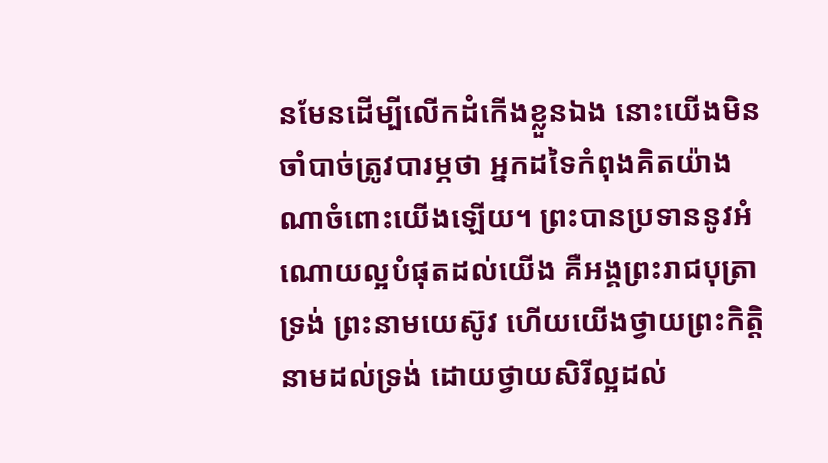នមែនដើម្បីលើកដំកើងខ្លួនឯង នោះយើងមិនចាំបាច់ត្រូវបារម្ភថា អ្នកដទៃកំពុងគិតយ៉ាងណាចំពោះយើងឡើយ។ ព្រះបានប្រទាននូវអំណោយល្អបំផុតដល់យើង គឺអង្គព្រះរាជបុត្រាទ្រង់ ព្រះនាមយេស៊ូវ ហើយយើងថ្វាយព្រះកិត្តិនាមដល់ទ្រង់ ដោយថ្វាយសិរីល្អដល់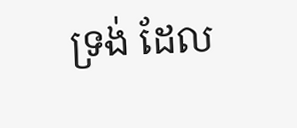ទ្រង់ ដែល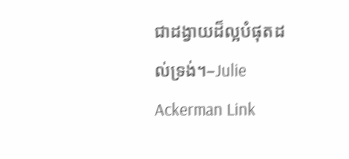ជាដង្វាយដ៏ល្អបំផុតដល់ទ្រង់។–Julie Ackerman Link